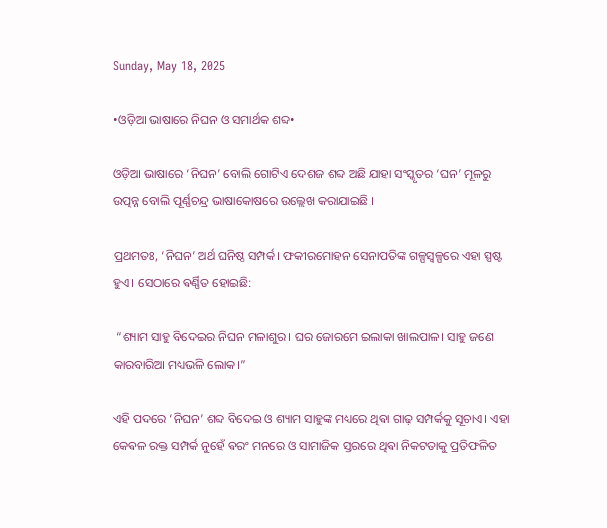Sunday, May 18, 2025

•ଓଡ଼ିଆ ଭାଷାରେ ନିଘନ ଓ ସମାର୍ଥକ ଶବ୍ଦ•

ଓଡ଼ିଆ ଭାଷାରେ ‘ନିଘନ’ ବୋଲି ଗୋଟିଏ ଦେଶଜ ଶବ୍ଦ ଅଛି ଯାହା ସଂସ୍କୃତର ‘ଘନ’ ମୂଳରୁ ଉତ୍ପନ୍ନ ବୋଲି ପୂର୍ଣ୍ଣଚନ୍ଦ୍ର ଭାଷାକୋଷରେ ଉଲ୍ଲେଖ କରାଯାଇଛି ।

ପ୍ରଥମତଃ, ‘ନିଘନ’ ଅର୍ଥ ଘନିଷ୍ଠ ସମ୍ପର୍କ। ଫକୀରମୋହନ ସେନାପତିଙ୍କ ଗଳ୍ପସ୍ଵଳ୍ପରେ ଏହା ସ୍ପଷ୍ଟ ହୁଏ। ସେଠାରେ ଵର୍ଣ୍ଣିତ ହୋଇଛି:

 “ଶ୍ୟାମ ସାହୁ ବିଦେଇର ନିଘନ ମଳାଶୁର। ଘର ଜୋରମେ ଇଲାକା ଖାଲପାଳ। ସାହୁ ଜଣେ କାରବାରିଆ ମଧ୍ୟଭଳି ଲୋକ।”

ଏହି ପଦରେ ‘ନିଘନ’ ଶବ୍ଦ ବିଦେଇ ଓ ଶ୍ୟାମ ସାହୁଙ୍କ ମଧ୍ୟରେ ଥିଵା ଗାଢ଼ ସମ୍ପର୍କକୁ ସୂଚାଏ। ଏହା କେଵଳ ରକ୍ତ ସମ୍ପର୍କ ନୁହେଁ ଵରଂ ମନରେ ଓ ସାମାଜିକ ସ୍ତରରେ ଥିଵା ନିକଟତାକୁ ପ୍ରତିଫଳିତ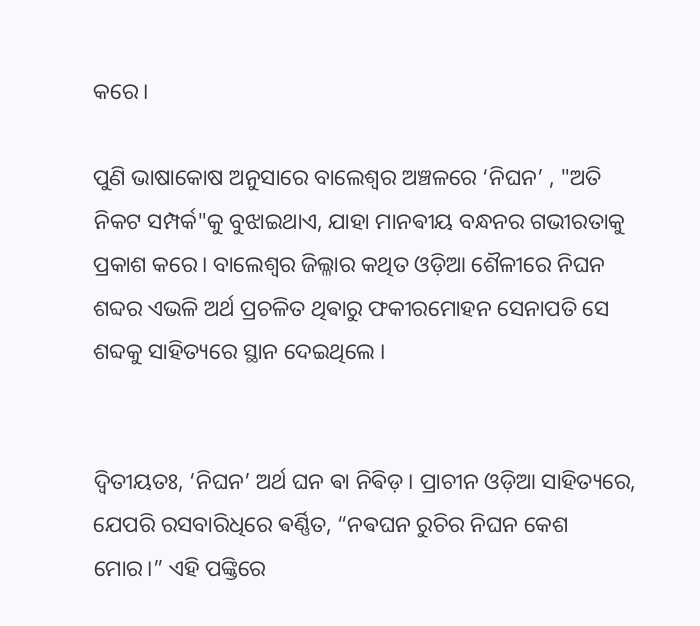କରେ।

ପୁଣି ଭାଷାକୋଷ ଅନୁସାରେ ବାଲେଶ୍ୱର ଅଞ୍ଚଳରେ ‘ନିଘନ’ , "ଅତି ନିକଟ ସମ୍ପର୍କ"କୁ ବୁଝାଇଥାଏ, ଯାହା ମାନଵୀୟ ବନ୍ଧନର ଗଭୀରତାକୁ ପ୍ରକାଶ କରେ। ବାଲେଶ୍ବର ଜିଲ୍ଳାର କଥିତ ଓଡ଼ିଆ ଶୈଳୀରେ ନିଘନ ଶବ୍ଦର ଏଭଳି ଅର୍ଥ ପ୍ରଚଳିତ ଥିଵାରୁ ଫକୀରମୋହନ ସେନାପତି ସେ ଶବ୍ଦକୁ ସାହିତ୍ୟରେ ସ୍ଥାନ ଦେଇଥିଲେ ।‌


ଦ୍ଵିତୀୟତଃ, ‘ନିଘନ’ ଅର୍ଥ ଘନ ଵା ନିଵିଡ଼। ପ୍ରାଚୀନ ଓଡ଼ିଆ ସାହିତ୍ୟରେ, ଯେପରି ରସବାରିଧିରେ ଵର୍ଣ୍ଣିତ, “ନଵଘନ ରୁଚିର ନିଘନ କେଶ ମୋର।” ଏହି ପଙ୍କ୍ତିରେ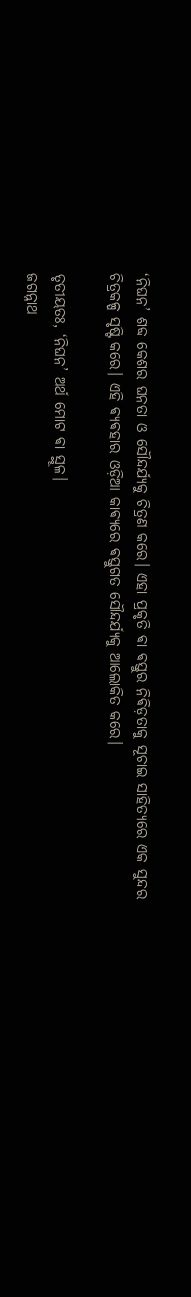‘ନିଘନ’ ଶବ୍ଦ କେଶର ଘନତା ଓ ସୌନ୍ଦର୍ଯ୍ୟକୁ ଚିତ୍ରଣ କରେ। ଏହା ପ୍ରକୃତି ଵା ଵସ୍ତୁର ନିଵିଡ଼ତାକୁ ସୂଚାଇ ସାହିତ୍ୟରେ ଏକ ସୁନ୍ଦର ଚିତ୍ରକଳ୍ପ ସୃଷ୍ଟି କରେ। ଏହି ଵ୍ୟଵହାର ଓଡ଼ିଆ କାଵ୍ୟରେ ଵସ୍ତୁଗତ ସୌନ୍ଦର୍ଯ୍ୟକୁ ଆଲୋକିତ କରେ।

ତୃତୀୟତଃ, ‘ନିଘନ’ ଅର୍ଥ ମୋଟ ଵା ସ୍ଥୂଳ।
ଜଗନ୍ନାଥ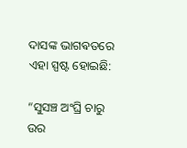ଦାସଙ୍କ ଭାଗଵତରେ ଏହା ସ୍ପଷ୍ଟ ହୋଇଛି:

“ସୁସଞ୍ଚ ଅଂଘ୍ରି ଚାରୁ ଉର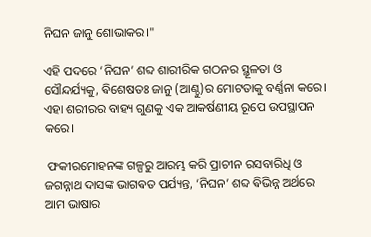ନିଘନ ଜାନୁ ଶୋଭାକର।"

ଏହି ପଦରେ ‘ନିଘନ’ ଶବ୍ଦ ଶାରୀରିକ ଗଠନର ସ୍ଥୂଳତା ଓ ସୌନ୍ଦର୍ଯ୍ୟକୁ, ଵିଶେଷତଃ ଜାନୁ (ଆଣ୍ଠୁ)ର ମୋଟତାକୁ ବର୍ଣ୍ଣନା କରେ। ଏହା ଶରୀରର ବାହ୍ୟ ଗୁଣକୁ ଏକ ଆକର୍ଷଣୀୟ ରୂପେ ଉପସ୍ଥାପନ କରେ।

 ଫକୀରମୋହନଙ୍କ ଗଳ୍ପରୁ ଆରମ୍ଭ କରି ପ୍ରାଚୀନ ରସବାରିଧି ଓ ଜଗନ୍ନାଥ ଦାସଙ୍କ ଭାଗଵତ ପର୍ଯ୍ୟନ୍ତ, ‘ନିଘନ’ ଶବ୍ଦ ଵିଭିନ୍ନ ଅର୍ଥରେ ଆମ ଭାଷାର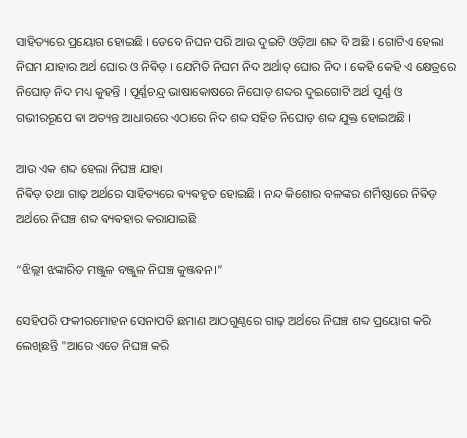ସାହିତ୍ୟରେ ପ୍ରୟୋଗ ହୋଇଛି । ତେବେ ନିଘନ ପରି ଆଉ ଦୁଇଟି ଓଡ଼ିଆ ଶବ୍ଦ ବି ଅଛି । ଗୋଟିଏ ହେଲା ନିଘମ ଯାହାର ଅର୍ଥ ଘୋର ଓ ନିଵିଡ଼ । ଯେମିତି ନିଘମ ନିଦ ଅର୍ଥାତ୍ ଘୋର ନିଦ । କେହି କେହି ଏ କ୍ଷେତ୍ରରେ ନିଘୋଡ଼ ନିଦ ମଧ୍ୟ କୁହନ୍ତି । ପୂର୍ଣ୍ଣଚନ୍ଦ୍ର ଭାଷାକୋଷରେ ନିଘୋଡ଼ ଶବ୍ଦର ଦୁଇଗୋଟି ଅର୍ଥ ପୂର୍ଣ୍ଣ ଓ ଗଭୀରରୂପେ ଵା ଅତ୍ୟନ୍ତ ଆଧାରରେ ଏଠାରେ ନିଦ ଶବ୍ଦ ସହିତ ନିଘୋଡ଼ ଶବ୍ଦ ଯୁକ୍ତ ହୋଇଅଛି ।‌

ଆଉ ଏକ ଶବ୍ଦ ହେଲା ନିଘଞ୍ଚ ଯାହା
ନିଵିଡ଼ ତଥା ଗାଢ଼ ଅର୍ଥରେ ସାହିତ୍ୟରେ ଵ୍ୟଵହୃତ ହୋଇଛି । ନନ୍ଦ କିଶୋର ବଳଙ୍କର ଶର୍ମିଷ୍ଠାରେ ନିଵିଡ଼ ଅର୍ଥରେ ନିଘଞ୍ଚ ଶବ୍ଦ ଵ୍ୟଵହାର କରାଯାଇଛି

“ଝିଲ୍ଲୀ ଝଙ୍କାରିତ ମଞ୍ଜୁଳ ବଞ୍ଜୁଳ ନିଘଞ୍ଚ କୁଞ୍ଜଵନ।”

ସେହିପରି ଫକୀରମୋହନ ସେନାପତି ଛମାଣ ଆଠଗୁଣ୍ଠରେ ଗାଢ଼ ଅର୍ଥରେ ନିଘଞ୍ଚ ଶବ୍ଦ ପ୍ରୟୋଗ କରି ଲେଖିଛନ୍ତି "ଆରେ ଏତେ ନିଘଞ୍ଚ କରି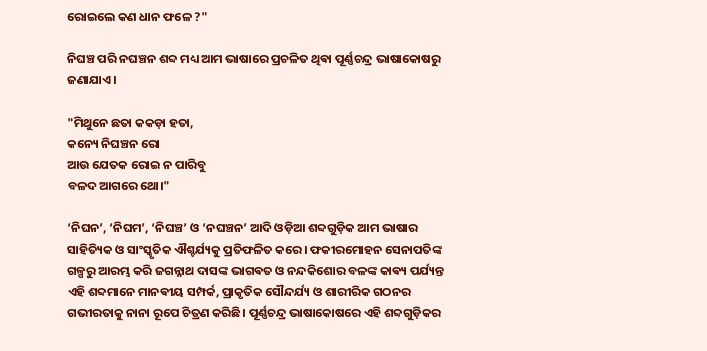ରୋଇଲେ କଣ ଧାନ ଫଳେ ?"

ନିଘଞ୍ଚ ପରି ନଘଞ୍ଚନ ଶବ୍ଦ ମଧ୍ୟ ଆମ ଭାଷାରେ ପ୍ରଚଳିତ ଥିଵା ପୂର୍ଣ୍ଣଚନ୍ଦ୍ର ଭାଷାକୋଷରୁ ଜଣାଯାଏ ।

"ମିଥୁନେ ଛତା କକଡ଼ା ହତା,
କନ୍ୟେ ନିଘଞ୍ଚନ ରୋ
ଆଉ ଯେତକ ରୋଇ ନ ପାରିବୁ
ବଳଦ ଆଗରେ ଥୋ।"

‘ନିଘନ’, ‘ନିଘମ’, ‘ନିଘଞ୍ଚ’ ଓ ‘ନଘଞ୍ଚନ’ ଆଦି ଓଡ଼ିଆ ଶବ୍ଦଗୁଡ଼ିକ ଆମ ଭାଷାର ସାହିତ୍ୟିକ ଓ ସାଂସ୍କୃତିକ ଐଶ୍ଚର୍ଯ୍ୟକୁ ପ୍ରତିଫଳିତ କରେ। ଫକୀରମୋହନ ସେନାପତିଙ୍କ ଗଳ୍ପରୁ ଆରମ୍ଭ କରି ଜଗନ୍ନାଥ ଦାସଙ୍କ ଭାଗଵତ ଓ ନନ୍ଦକିଶୋର ବଳଙ୍କ କାଵ୍ୟ ପର୍ଯ୍ୟନ୍ତ ଏହି ଶବ୍ଦମାନେ ମାନଵୀୟ ସମ୍ପର୍କ, ପ୍ରାକୃତିକ ସୌନ୍ଦର୍ଯ୍ୟ ଓ ଶାରୀରିକ ଗଠନର ଗଭୀରତାକୁ ନାନା ରୂପେ ଚିତ୍ରଣ କରିଛି। ପୂର୍ଣ୍ଣଚନ୍ଦ୍ର ଭାଷାକୋଷରେ ଏହି ଶବ୍ଦଗୁଡ଼ିକର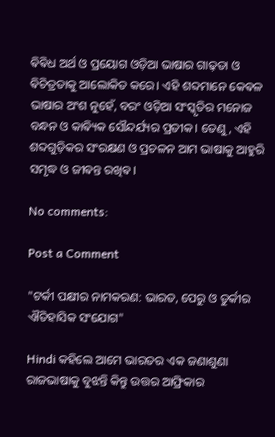ଵିଵିଧ ଅର୍ଥ ଓ ପ୍ରୟୋଗ ଓଡ଼ିଆ ଭାଷାର ଗାଢ଼ତା ଓ ଵିଚିତ୍ରତାକୁ ଆଲୋକିତ କରେ। ଏହି ଶବ୍ଦମାନେ କେଵଳ ଭାଷାର ଅଂଶ ନୁହେଁ, ବରଂ ଓଡ଼ିଆ ସଂସ୍କୃତିର ମନୋଜ ବନ୍ଧନ ଓ କାଵ୍ୟିକ ସୌନ୍ଦର୍ଯ୍ୟର ପ୍ରତୀକ। ତେଣୁ, ଏହି ଶବ୍ଦଗୁଡ଼ିକର ସଂରକ୍ଷଣ ଓ ପ୍ରଚଳନ ଆମ ଭାଷାକୁ ଆହୁରି ସମୃଦ୍ଧ ଓ ଜୀଵନ୍ତ ରଖିଵ।

No comments:

Post a Comment

"ଟର୍କୀ ପକ୍ଷୀର ନାମକରଣ: ଭାରତ, ପେରୁ ଓ ତୁର୍କୀର ଐତିହାସିକ ସଂଯୋଗ"

Hindi କହିଲେ ଆମେ ଭାରତର ଏକ ଜଣାଶୁଣା ରାଜଭାଷାକୁ ବୁଝନ୍ତି କିନ୍ତୁ ଉତ୍ତର ଆଫ୍ରିକାର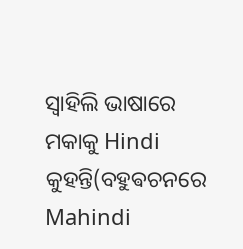ସ୍ଵାହିଲି ଭାଷାରେ ମକାକୁ Hindi କୁହନ୍ତି(ବହୁଵଚନରେ Mahindi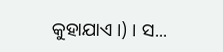କୁହାଯାଏ ।) । ସ...